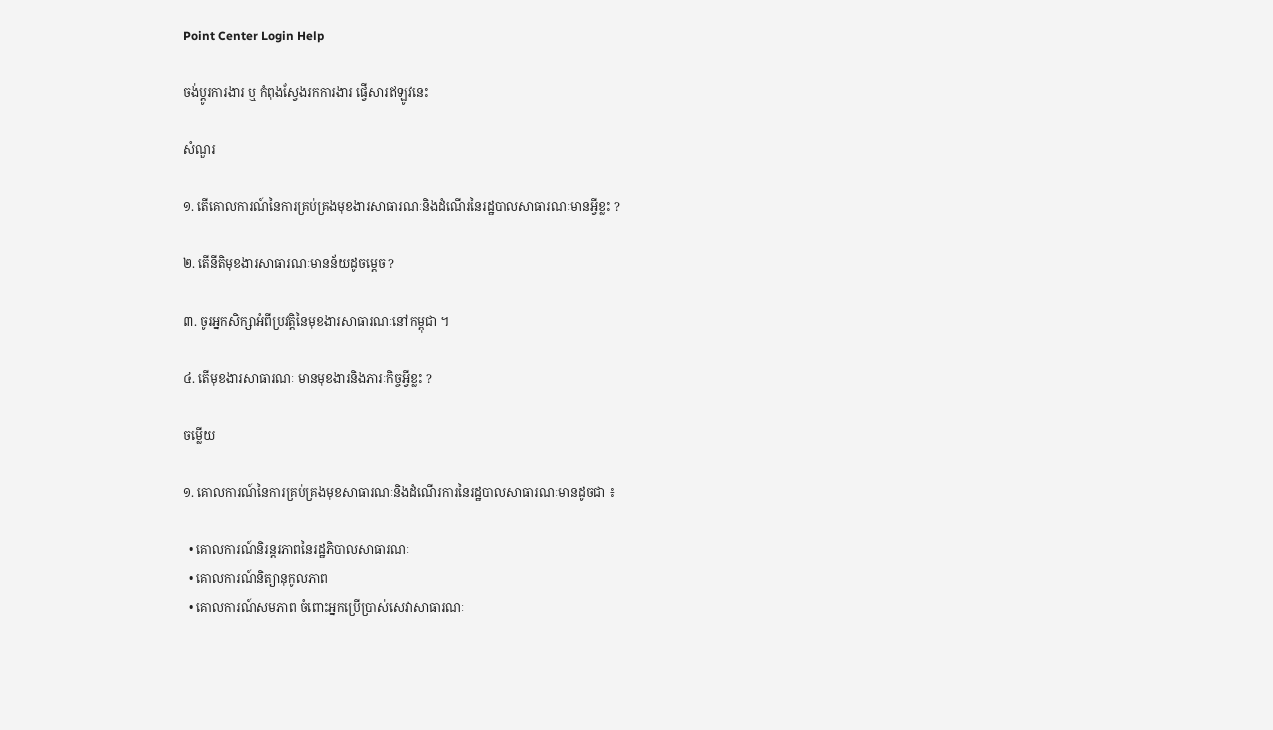Point Center Login Help

ចង់ប្តូរការងារ ឬ កំពុងស្វែងរកការងារ ផ្វើសារឥឡូវនេះ

សំណួរ

១. តើគោលការណ៍នៃការគ្រប់គ្រងមុខងារសាធារណៈនិងដំណើរនៃរដ្ឋបាលសាធារណៈមានអ្វីខ្លះ ?

២. តើនីតិមុខងារសាធារណៈមានន័យដូចម្ដេច ?

៣. ចូរអ្នកសិក្សាអំពីប្រវត្តិនៃមុខងារសាធារណៈនៅកម្ពុជា ។

៤. តើមុខងារសាធារណៈ មានមុខងារនិងភារៈកិច្ចអ្វីខ្លះ ?

ចម្លើយ

១. គោលការណ៍នៃការគ្រប់គ្រងមុខសាធារណៈនិងដំណើរការនៃរដ្ឋបាលសាធារណៈមានដូចជា ៖

  • គោលការណ៍និរន្តរភាពនៃរដ្ឋភិបាលសាធារណៈ
  • គោលការណ៍និត្យានុកូលភាព
  • គោលការណ៍សមភាព ចំពោះអ្នកប្រើប្រាស់សេវាសាធារណៈ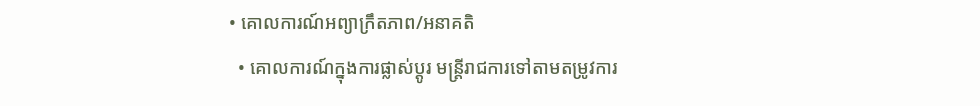• គោលការណ៍អព្យាក្រឹតភាព/អនាគតិ
  • គោលការណ៍ក្នុងការផ្លាស់ប្តូរ មន្រ្តីរាជការទៅតាមតម្រូវការ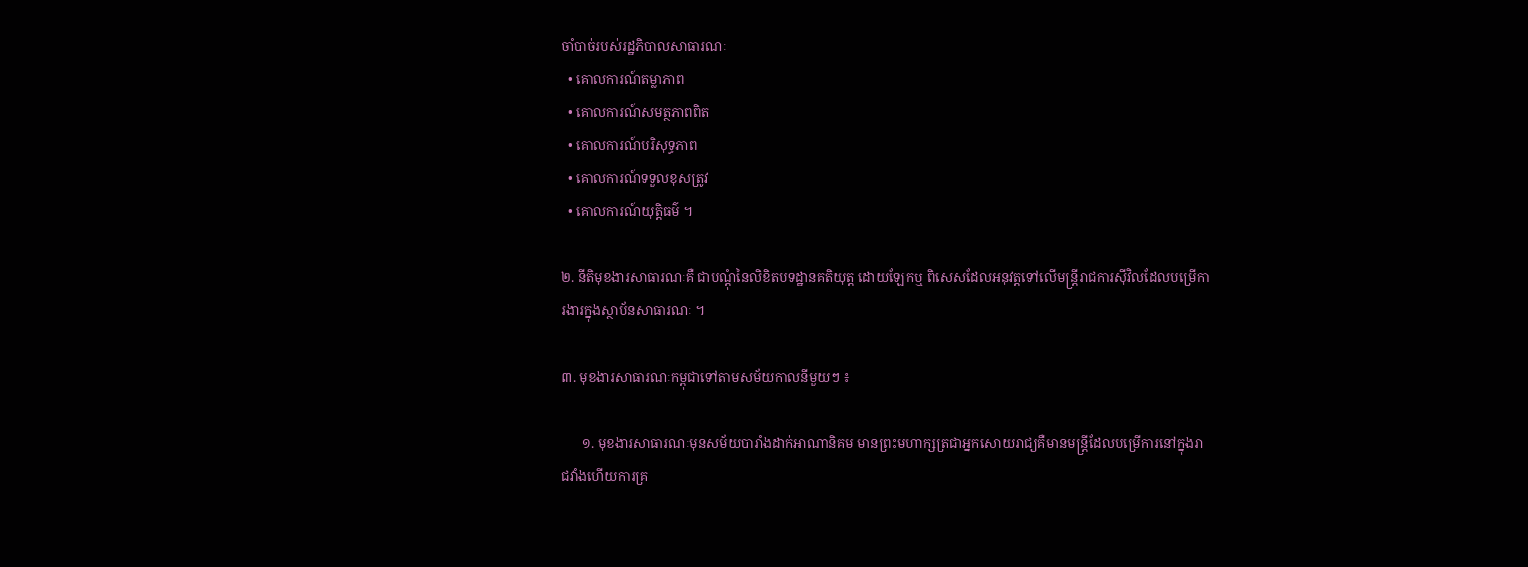ចាំបាច់របស់រដ្ឋភិបាលសាធារណៈ
  • គោលការណ៍តម្លាភាព
  • គោលការណ៍សមត្ថភាពពិត
  • គោលការណ៍បរិសុទ្ធភាព
  • គោលការណ៍ទទួលខុសត្រូវ
  • គោលការណ៍យុត្តិធម៌ ។

២. នីតិមុខងារសាធារណៈគឺ ជាបណ្ដុំនៃលិខិតបទដ្ឋានគតិយុត្ត ដោយឡែកឬ ពិសេសដែលអនុវត្តទៅលើមន្រ្ដីរាជការស៊ីវិលដែលបម្រើការងារក្នុងស្ថាប័នសាធារណៈ ។

៣. មុខងារសាធារណៈកម្ពុជាទៅតាមសម័យកាលនីមួយៗ ៖

      ១. មុខងារសាធារណៈមុនសម័យបារាំងដាក់អាណានិគម មានព្រះមហាក្សត្រជាអ្នកសោយរាជ្យគឺមានមន្ត្រីដែលបម្រើការនៅក្នុងរាជវាំងហើយការគ្រ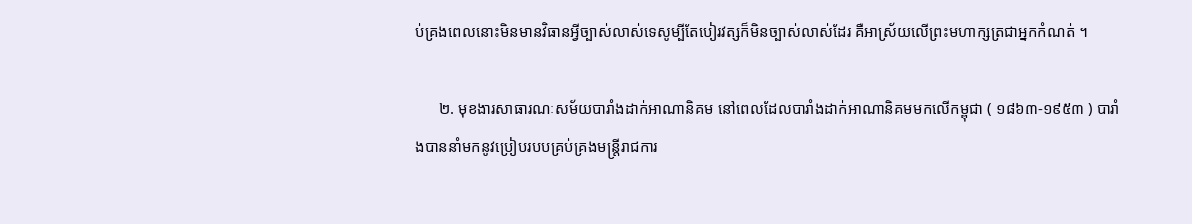ប់គ្រងពេលនោះមិនមានវិធានអ្វីច្បាស់លាស់ទេសូម្បីតែបៀរវត្សក៏មិនច្បាស់លាស់ដែរ គឺអាស្រ័យលើព្រះមហាក្សត្រជាអ្នកកំណត់ ។

      ២. មុខងារសាធារណៈសម័យបារាំងដាក់អាណានិគម នៅពេលដែលបារាំងដាក់អាណានិគមមកលើកម្ពុជា ( ១៨៦៣-១៩៥៣ ) បារាំងបាននាំមកនូវប្រៀបរបបគ្រប់គ្រងមន្ត្រីរាជការ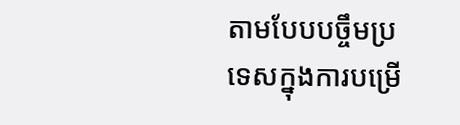តាមបែបបច្ចឹមប្រទេសក្នុងការបម្រើ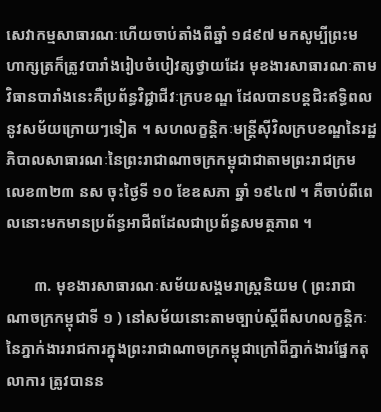សេវាកម្មសាធារណៈហើយចាប់តាំងពីឆ្នាំ ១៨៩៧ មកសូម្បីព្រះមហាក្សត្រក៏ត្រូវបារាំងរៀបចំបៀវត្សថ្វាយដែរ មុខងារសាធារណៈតាមវិធានបារាំងនេះគឺប្រព័ន្ធវិជ្ជាជីវៈក្របខណ្ឌ ដែលបានបន្ដជិះឥទ្ធិពលនូវសម័យក្រោយៗទៀត ។ សហលក្ខនិ្តកៈមន្ដី្រស៊ីវិលក្របខណ្ឌនៃរដ្ឋភិបាលសាធារណៈនៃព្រះរាជាណាចក្រកម្ពុជាជាតាមព្រះរាជក្រម លេខ៣២៣ នស ចុះថ្ងៃទី ១០ ខែឧសភា ឆ្នាំ ១៩៤៧ ។ គឺចាប់ពីពេលនោះមកមានប្រព័ន្ធអាជីពដែលជាប្រព័ន្ធសមត្ថភាព ។

       ៣. មុខងារសាធារណៈសម័យសង្គមរាស្រ្ដនិយម ( ព្រះរាជាណាចក្រកម្ពុជាទី ១ ) នៅសម័យនោះតាមច្បាប់ស្ដីពីសហលក្ខនិ្តកៈនៃភ្នាក់ងាររាជការក្នុងព្រះរាជាណាចក្រកម្ពុជាក្រៅពីភ្នាក់ងារផ្នែកតុលាការ ត្រូវបានន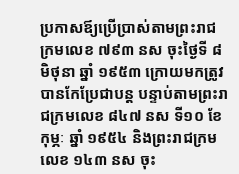ប្រកាសឪ្យប្រើប្រាស់តាមព្រះរាជក្រមលេខ ៧៩៣ នស ចុះថ្ងៃទី ៨ មិថុនា ឆ្នាំ ១៩៥៣ ក្រោយមកត្រូវបានកែប្រែជាបន្ដ បន្ទាប់តាមព្រះរាជក្រមលេខ ៨៤៧ នស ទី១០ ខែកុម្ភៈ ឆ្នាំ ១៩៥៤ និងព្រះរាជក្រម លេខ ១៤៣ នស ចុះ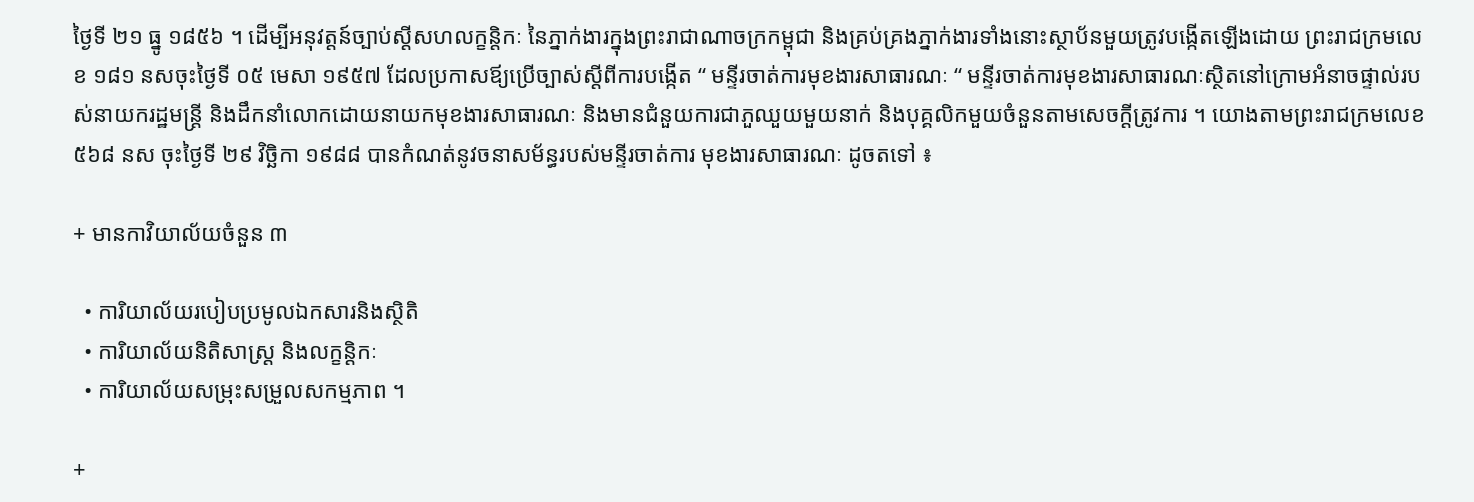ថ្ងៃទី ២១ ធ្នូ ១៨៥៦ ។ ដើម្បីអនុវត្តន៍ច្បាប់ស្ដីសហលក្ខនិ្ដកៈ នៃភ្នាក់ងារក្នុងព្រះរាជាណាចក្រកម្ពុជា និងគ្រប់គ្រងភ្នាក់ងារទាំងនោះស្ថាប័នមួយត្រូវបង្កើតឡើងដោយ ព្រះរាជក្រមលេខ ១៨១ នសចុះថ្ងៃទី ០៥ មេសា ១៩៥៧ ដែលប្រកាសឪ្យប្រើច្បាស់ស្ដីពីការបង្កើត “ មន្ទីរចាត់ការមុខងារសាធារណៈ “ មន្ទីរចាត់ការមុខងារសាធារណៈស្ថិតនៅក្រោមអំនាចផ្ទាល់របស់នាយករដ្ឋមន្រ្ដី និងដឹកនាំលោកដោយនាយកមុខងារសាធារណៈ និងមានជំនួយការជាភួឈួយមួយនាក់ និងបុគ្គលិកមួយចំនួនតាមសេចក្ដីត្រូវការ ។ យោងតាមព្រះរាជក្រមលេខ ៥៦៨ នស ចុះថ្ងៃទី ២៩ វិចិ្ឆកា ១៩៨៨ បានកំណត់នូវចនាសម័ន្ធរបស់មន្ទីរចាត់ការ មុខងារសាធារណៈ ដូចតទៅ ៖

+ មានកាវិយាល័យចំនួន ៣

  • ការិយាល័យរបៀបប្រមូលឯកសារនិងស្ថិតិ
  • ការិយាល័យនិតិសាស្រ្ដ និងលក្ខន្ដិកៈ
  • ការិយាល័យសម្រុះសម្រួលសកម្មភាព ។

+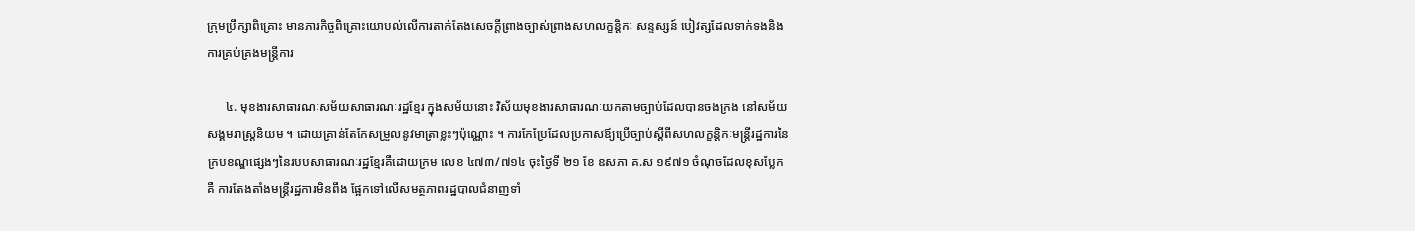ក្រុមប្រឹក្សាពិគ្រោះ មានភារកិច្ចពិគ្រោះយោបល់លើការតាក់តែងសេចក្ដីព្រាងច្បាស់ព្រាងសហលក្ខន្ដិកៈ សន្ទស្សន៍ បៀវត្សដែលទាក់ទងនិងការគ្រប់គ្រងមន្រ្ដីការ

      ៤. មុខងារសាធារណៈសម័យសាធារណៈរដ្ឋខ្មែរ ក្នុងសម័យនោះ វិស័យមុខងារសាធារណៈយកតាមច្បាប់ដែលបានចងក្រង នៅសម័យសង្គមរាស្រ្ដនិយម ។ ដោយគ្រាន់តែកែសម្រួលនូវមាត្រាខ្លះៗប៉ុណ្ណោះ ។ ការកែប្រែដែលប្រកាសឪ្យប្រើច្បាប់ស្ដីពីសហលក្ខនិ្តកៈមន្ដ្រីរដ្ឋការនៃ ក្របខណ្ឌផ្សេងៗនៃរបបសាធារណៈរដ្ឋខ្មែរគឺដោយក្រម លេខ ៤៧៣/៧១៤ ចុះថ្ងៃទី ២១ ខែ ឧសភា គ.ស ១៩៧១ ចំណុចដែលខុសប្លែកគឺ ការតែងតាំងមន្ដ្រីរដ្ឋការមិនពឹង ផ្អែកទៅលើសមត្ថភាពរដ្ឋបាលជំនាញទាំ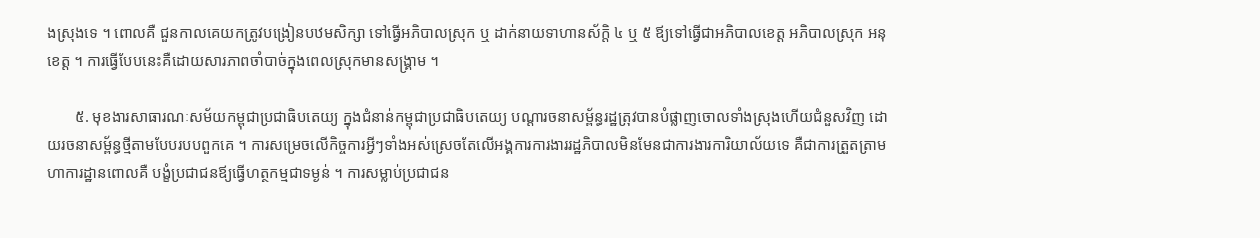ងស្រុងទេ ។ ពោលគឺ ជួនកាលគេយកត្រូវបង្រៀនបឋមសិក្សា ទៅធ្វើអភិបាលស្រុក ឬ ដាក់នាយទាហានស័ក្ដិ ៤ ឬ ៥ ឪ្យទៅធ្វើជាអភិបាលខេត្ត អភិបាលស្រុក អនុខេត្ត ។ ការធ្វើបែបនេះគឺដោយសារភាពចាំបាច់ក្នុងពេលស្រុកមានសង្រ្គាម ។

       ៥. មុខងារសាធារណៈសម័យកម្ពុជាប្រជាធិបតេយ្យ ក្នុងជំនាន់កម្ពុជាប្រជាធិបតេយ្យ បណ្ដារចនាសម័្ពន្ធរដ្ឋត្រុវបានបំផ្លាញចោលទាំងស្រុងហើយជំនួសវិញ ដោយរចនាសម្ព័ន្ធថ្មីតាមបែបរបបពួកគេ ។ ការសម្រេចលើកិច្ចការអ្វីៗទាំងអស់ស្រេចតែលើអង្គការការងាររដ្ឋភិបាលមិនមែនជាការងារការិយាល័យទេ គឺជាការត្រួតត្រាមហាការដ្ឋានពោលគឺ បង្ខំប្រជាជនឪ្យធ្វើហត្ថកម្មជាទម្ងន់ ។ ការសម្លាប់ប្រជាជន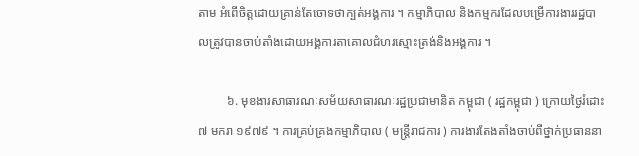តាម អំពើចិត្តដោយគ្រាន់តែចោទថាក្បត់អង្គការ ។ កម្មាភិបាល និងកម្មករដែលបម្រើការងាររដ្ឋបាលត្រូវបានចាប់តាំងដោយអង្គការតាគោលជំហរស្មោះត្រង់និងអង្គការ ។

         ៦. មុខងារសាធារណៈសម័យសាធារណៈរដ្ឋប្រជាមានិត កម្ពុជា ( រដ្ឋកម្ពុជា ) ក្រោយថ្ងៃរំដោះ ៧ មករា ១៩៧៩ ។ ការគ្រប់គ្រងកម្មាភិបាល ( មន្ដ្រីរាជការ ) ការងារតែងតាំងចាប់ពីថ្នាក់ប្រធាននា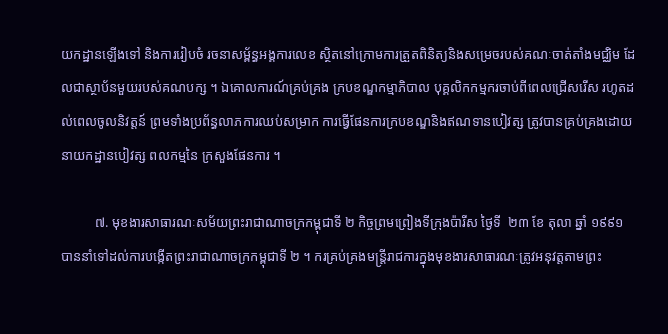យកដ្ឋានឡើងទៅ និងការរៀបចំ រចនាសម័្ពន្ធអង្គការលេខ ស្ថិតនៅក្រោមការត្រួតពិនិត្យនិងសម្រេចរបស់គណៈចាត់តាំងមជ្ឈិម ដែលជាស្ថាប័នមួយរបស់គណបក្ស ។ ឯគោលការណ៍គ្រប់គ្រង ក្របខណ្ឌកម្មាភិបាល បុគ្គលិកកម្មករចាប់ពីពេលជ្រើសរើស រហូតដល់ពេលចូលនិវត្តន៍ ព្រមទាំងប្រព័ន្ធលាភការឈប់សម្រាក ការធ្វើផែនការក្របខណ្ឌនិងឥណទានបៀវត្ស ត្រូវបានគ្រប់គ្រងដោយនាយកដ្ឋានបៀវត្ស ពលកម្មនៃ ក្រសួងផែនការ ។

          ៧. មុខងារសាធារណៈសម័យព្រះរាជាណាចក្រកម្ពុជាទី ២ កិច្ចព្រមព្រៀងទីក្រុងប៉ារីស ថ្ងៃទី  ២៣ ខែ តុលា ឆ្នាំ ១៩៩១ បាននាំទៅដល់ការបង្កើតព្រះរាជាណាចក្រកម្ពុជាទី ២ ។ ករគ្រប់គ្រងមន្ដ្រីរាជការក្នុងមុខងារសាធារណៈត្រូវអនុវត្តតាមព្រះ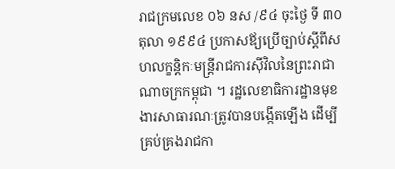រាជក្រមលេខ ០៦ នស /៩៤ ចុះថ្ងៃ ទី ៣០ តុលា ១៩៩៤ ប្រកាសឪ្យប្រើច្បាប់ស្ដីពីសហលក្ខន្ដិកៈមន្ដ្រីរាជការស៊ីវិលនៃព្រះរាជាណាចក្រកម្ពុជា ។ រដ្ឋលេខាធិការដ្ឋានមុខងារសាធារណៈត្រូវបានបង្កើតឡើង ដើម្បីគ្រប់គ្រងរាជកា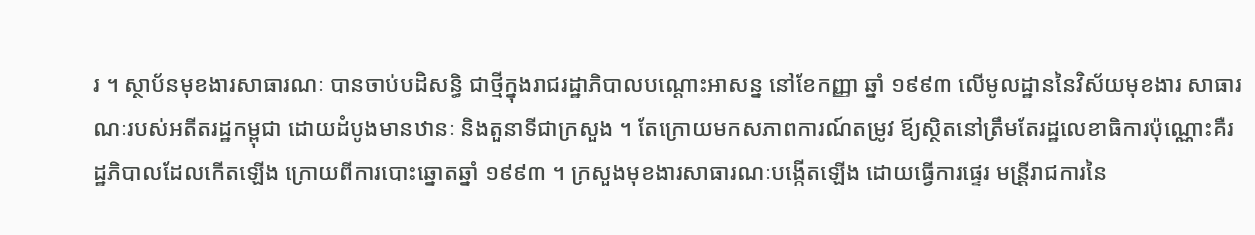រ ។ ស្ថាប័នមុខងារសាធារណៈ បានចាប់បដិសន្ធិ ជាថ្មីក្នុងរាជរដ្ឋាភិបាលបណ្ដោះអាសន្ន នៅខែកញ្ញា ឆ្នាំ ១៩៩៣ លើមូលដ្ឋាននៃវិស័យមុខងារ សាធារណៈរបស់អតីតរដ្ឋកម្ពុជា ដោយដំបូងមានឋានៈ និងតួនាទីជាក្រសួង ។ តែក្រោយមកសភាពការណ៍តម្រូវ ឪ្យស្ថិតនៅត្រឹមតែរដ្ឋលេខាធិការប៉ុណ្ណោះគឺរដ្ឋភិបាលដែលកើតឡើង ក្រោយពីការបោះឆ្នោតឆ្នាំ ១៩៩៣ ។ ក្រសួងមុខងារសាធារណៈបង្កើតឡើង ដោយធ្វើការផ្ទេរ មន្រី្ដរាជការនៃ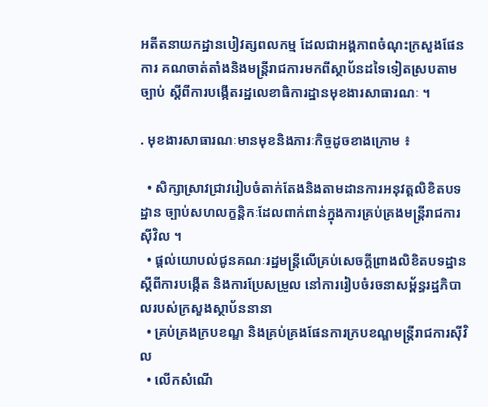អតីតនាយកដ្ឋានបៀវត្សពលកម្ម ដែលជាអង្គភាពចំណុះក្រសួងផែនការ គណចាត់តាំងនិងមន្ត្រីរាជការមកពីស្ថាប័នដទៃទៀតស្របតាមច្បាប់ ស្ដីពីការបង្កើតរដ្ឋលេខាធិការដ្ឋានមុខងារសាធារណៈ ។

. មុខងារសាធារណៈមានមុខនិងភារៈកិច្ចដូចខាងក្រោម ៖

  • សិក្សាស្រាវជ្រាវរៀបចំតាក់តែងនិងតាមដានការអនុវត្តលិខិតបទដ្ឋាន ច្បាប់សហលក្ខន្ដិកៈដែលពាក់ពាន់ក្នុងការគ្រប់គ្រងមន្រ្ដីរាជការស៊ីវិល ។
  • ផ្តល់យោបល់ជូនគណៈរដ្ឋមន្រ្ដីលើគ្រប់សេចក្ដីព្រាងលិខិតបទដ្ឋាន ស្ដីពីការបង្កើត និងការប្រែសម្រួល នៅការរៀបចំរចនាសម័្ពន្ធរដ្ឋភិបាលរបស់ក្រសួងស្ថាប័ននានា
  • គ្រប់គ្រងក្របខណ្ឌ និងគ្រប់គ្រងផែនការក្របខណ្ឌមន្ត្រីរាជការស៊ីវិល
  • លើកសំណើ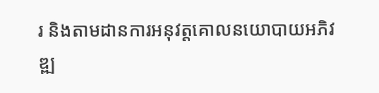រ និងតាមដានការអនុវត្តគោលនយោបាយអភិវឌ្ឍ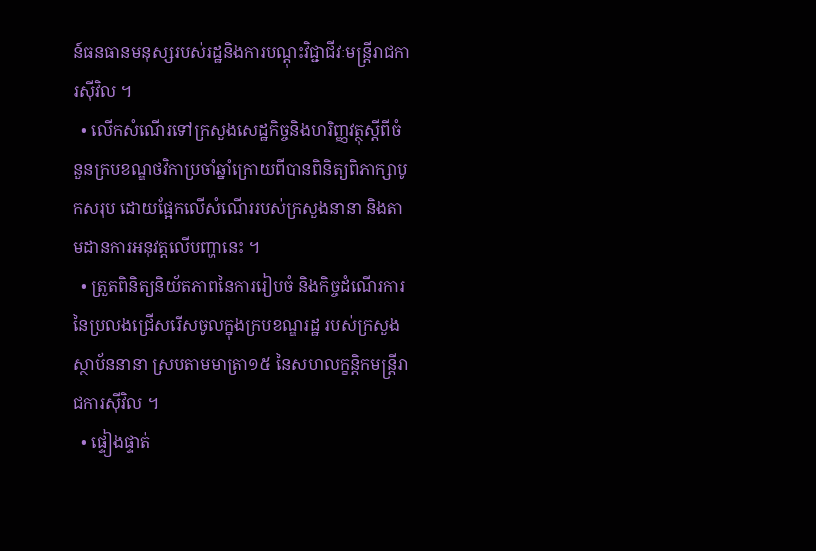ន៍ធនធានមនុស្សរបស់រដ្ឋនិងការបណ្ដុះវិជ្ជាជីវៈមន្ត្រីរាជការស៊ីវិល ។
  • លើកសំណើរទៅក្រសួងសេដ្ឋកិច្ចនិងហរិញ្ញវត្ថុស្ដីពីចំនួនក្របខណ្ឌថវិកាប្រចាំឆ្នាំក្រោយពីបានពិនិត្យពិភាក្សាបូកសរុប ដោយផ្អែកលើសំណើររបស់ក្រសួងនានា និងតាមដានការអនុវត្តលើបញ្ហានេះ ។
  • ត្រួតពិនិត្យនិយ័តភាពនៃការរៀបចំ និងកិច្ចដំណើរការនៃប្រលងជ្រើសរើសចូលក្នុងក្របខណ្ឌរដ្ឋ របស់ក្រសួងស្ថាប័ននានា ស្របតាមមាត្រា១៥ នៃសហលក្ខនិ្តកមន្រ្តីរាជការស៊ីវិល ។
  • ផ្ទៀងផ្ទាត់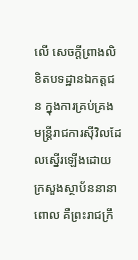លើ សេចក្ដីព្រាងលិខិតបទដ្ឋានឯកត្តជន ក្នុងការគ្រប់គ្រង មន្ដ្រីរាជការស៊ីវិលដែលស្នើរឡើងដោយក្រសួងស្ថាប័ននានាពោល គឺព្រះរាជក្រឹ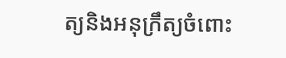ត្យនិងអនុក្រឹត្យចំពោះ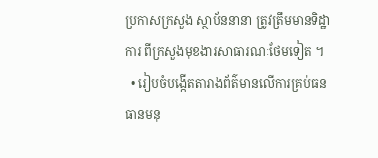ប្រកាសក្រសួង ស្ថាប័ននានា ត្រូវត្រឹមមានទិដ្ឋាការ ពីក្រសួងមុខងារសាធារណៈថែមទៀត ។
  • រៀបចំបង្កើតតារាងព័ត៌មានលើការគ្រប់ធនធានមនុ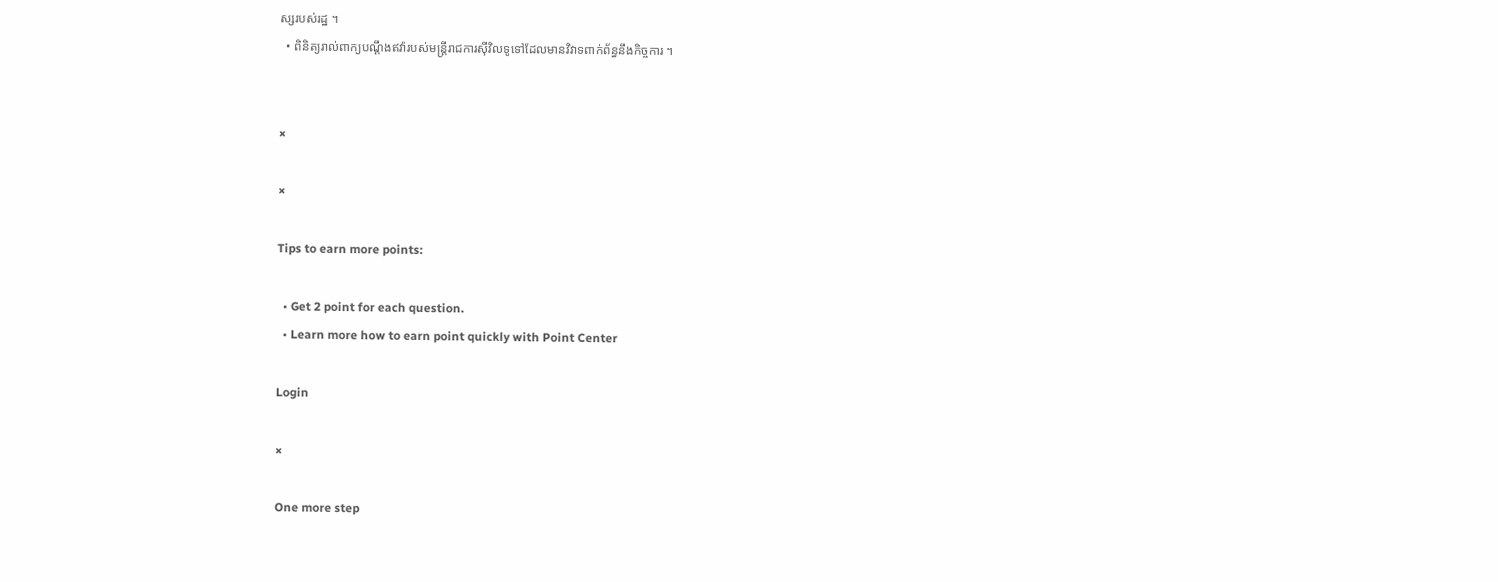ស្សរបស់រដ្ឋ ។
  • ពិនិត្យរាល់ពាក្យបណ្ដឹងឥវ៉ារបស់មន្រ្ដីរាជការស៊ីវិលទូទៅដែលមានវិវាទពាក់ព័ន្ធនឹងកិច្ចការ ។


×

×

Tips to earn more points:

  • Get 2 point for each question.
  • Learn more how to earn point quickly with Point Center

Login

×

One more step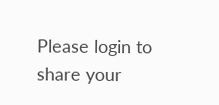Please login to share your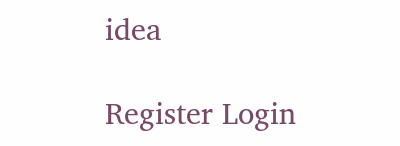idea

Register Login